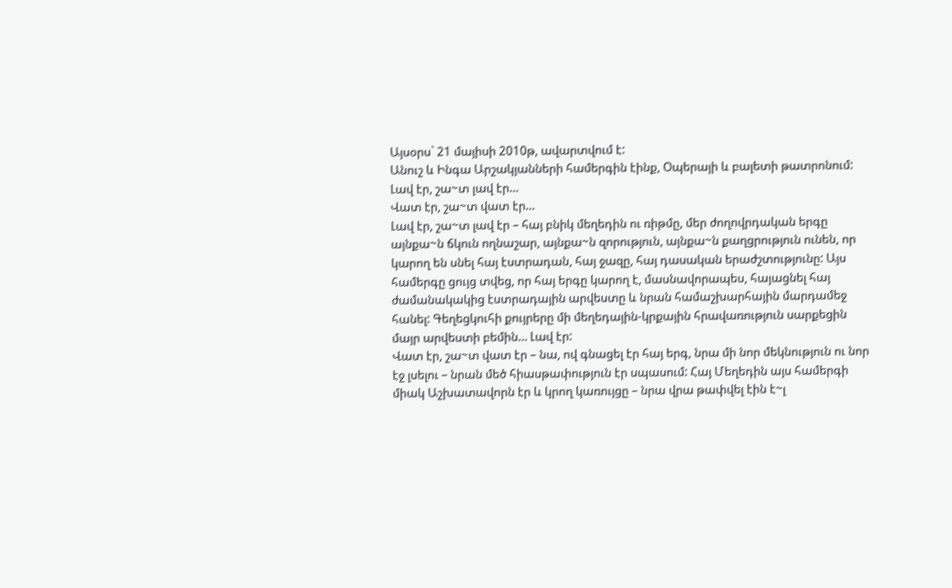Այսօրս` 21 մայիսի 2010թ, ավարտվում է:
Անուշ և Ինգա Արշակյանների համերգին էինք, Օպերայի և բալետի թատրոնում:
Լավ էր, շա~տ լավ էր…
Վատ էր, շա~տ վատ էր…
Լավ էր, շա~տ լավ էր – հայ բնիկ մեղեդին ու ռիթմը, մեր ժողովրդական երգը այնքա~ն ճկուն ողնաշար, այնքա~ն զորություն, այնքա~ն քաղցրություն ունեն, որ կարող են սնել հայ էստրադան, հայ ջազը, հայ դասական երաժշտությունը: Այս համերգը ցույց տվեց, որ հայ երգը կարող է, մասնավորապես, հայացնել հայ ժամանակակից էստրադային արվեստը և նրան համաշխարհային մարդամեջ հանել: Գեղեցկուհի քույրերը մի մեղեդային-կրքային հրավառություն սարքեցին մայր արվեստի բեմին… Լավ էր:
Վատ էր, շա~տ վատ էր – նա, ով գնացել էր հայ երգ, նրա մի նոր մեկնություն ու նոր էջ լսելու – նրան մեծ հիասթափություն էր սպասում: Հայ Մեղեդին այս համերգի միակ Աշխատավորն էր և կրող կառույցը – նրա վրա թափվել էին է~լ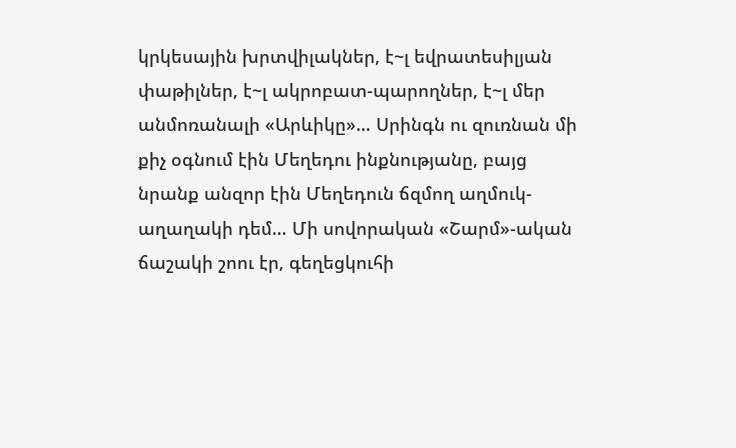կրկեսային խրտվիլակներ, է~լ եվրատեսիլյան փաթիլներ, է~լ ակրոբատ-պարողներ, է~լ մեր անմոռանալի «Արևիկը»… Սրինգն ու զուռնան մի քիչ օգնում էին Մեղեդու ինքնությանը, բայց նրանք անզոր էին Մեղեդուն ճզմող աղմուկ-աղաղակի դեմ… Մի սովորական «Շարմ»-ական ճաշակի շոու էր, գեղեցկուհի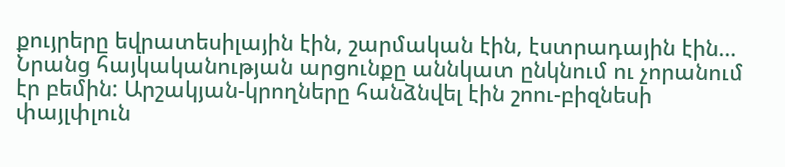քույրերը եվրատեսիլային էին, շարմական էին, էստրադային էին…
Նրանց հայկականության արցունքը աննկատ ընկնում ու չորանում էր բեմին: Արշակյան-կրողները հանձնվել էին շոու-բիզնեսի փայլփլուն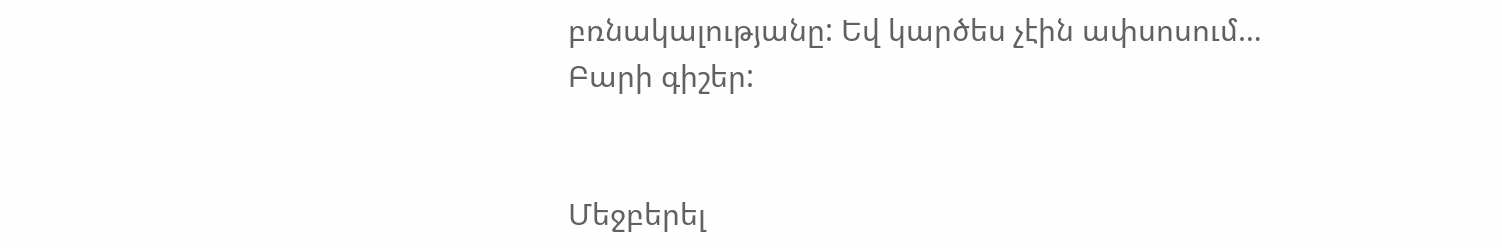բռնակալությանը: Եվ կարծես չէին ափսոսում…
Բարի գիշեր:


Մեջբերել